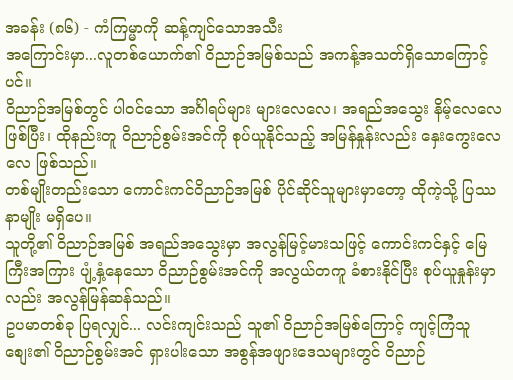အခန်း (၈၆) - ကံကြမ္မာကို ဆန့်ကျင်သောအသီး
အကြောင်းမှာ...လူတစ်ယောက်၏ ဝိညာဉ်အမြစ်သည် အကန့်အသတ်ရှိသောကြောင့်ပင်။
ဝိညာဉ်အမြစ်တွင် ပါဝင်သော အင်္ဂါရပ်များ များလေလေ၊ အရည်အသွေး နိမ့်လေလေ ဖြစ်ပြီး၊ ထိုနည်းတူ ဝိညာဉ်စွမ်းအင်ကို စုပ်ယူနိုင်သည့် အမြန်နှုန်းလည်း နှေးကွေးလေလေ ဖြစ်သည်။
တစ်မျိုးတည်းသော ကောင်းကင်ဝိညာဉ်အမြစ် ပိုင်ဆိုင်သူများမှာတော့ ထိုကဲ့သို့ ပြဿနာမျိုး မရှိပေ။
သူတို့၏ ဝိညာဉ်အမြစ် အရည်အသွေးမှာ အလွန်မြင့်မားသဖြင့် ကောင်းကင်နှင့် မြေကြီးအကြား ပျံ့နှံ့နေသော ဝိညာဉ်စွမ်းအင်ကို အလွယ်တကူ ခံစားနိုင်ပြီး စုပ်ယူနှုန်းမှာလည်း အလွန်မြန်ဆန်သည်။
ဥပမာတစ်ခု ပြရလျှင်... လင်းကျင်းသည် သူ၏ ဝိညာဉ်အမြစ်ကြောင့် ကျင့်ကြံသူစျေး၏ ဝိညာဉ်စွမ်းအင် ရှားပါးသော အစွန်အဖျားဒေသများတွင် ဝိညာဉ်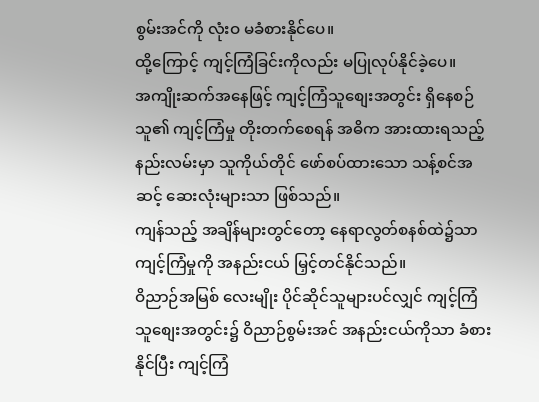စွမ်းအင်ကို လုံးဝ မခံစားနိုင်ပေ။
ထို့ကြောင့် ကျင့်ကြံခြင်းကိုလည်း မပြုလုပ်နိုင်ခဲ့ပေ။
အကျိုးဆက်အနေဖြင့် ကျင့်ကြံသူစျေးအတွင်း ရှိနေစဉ် သူ၏ ကျင့်ကြံမှု တိုးတက်စေရန် အဓိက အားထားရသည့် နည်းလမ်းမှာ သူကိုယ်တိုင် ဖော်စပ်ထားသော သန့်စင်အဆင့် ဆေးလုံးများသာ ဖြစ်သည်။
ကျန်သည့် အချိန်များတွင်တော့ နေရာလွတ်စနစ်ထဲ၌သာ ကျင့်ကြံမှုကို အနည်းငယ် မြှင့်တင်နိုင်သည်။
ဝိညာဉ်အမြစ် လေးမျိုး ပိုင်ဆိုင်သူများပင်လျှင် ကျင့်ကြံသူစျေးအတွင်း၌ ဝိညာဉ်စွမ်းအင် အနည်းငယ်ကိုသာ ခံစားနိုင်ပြီး ကျင့်ကြံ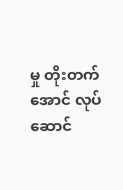မှု တိုးတက်အောင် လုပ်ဆောင်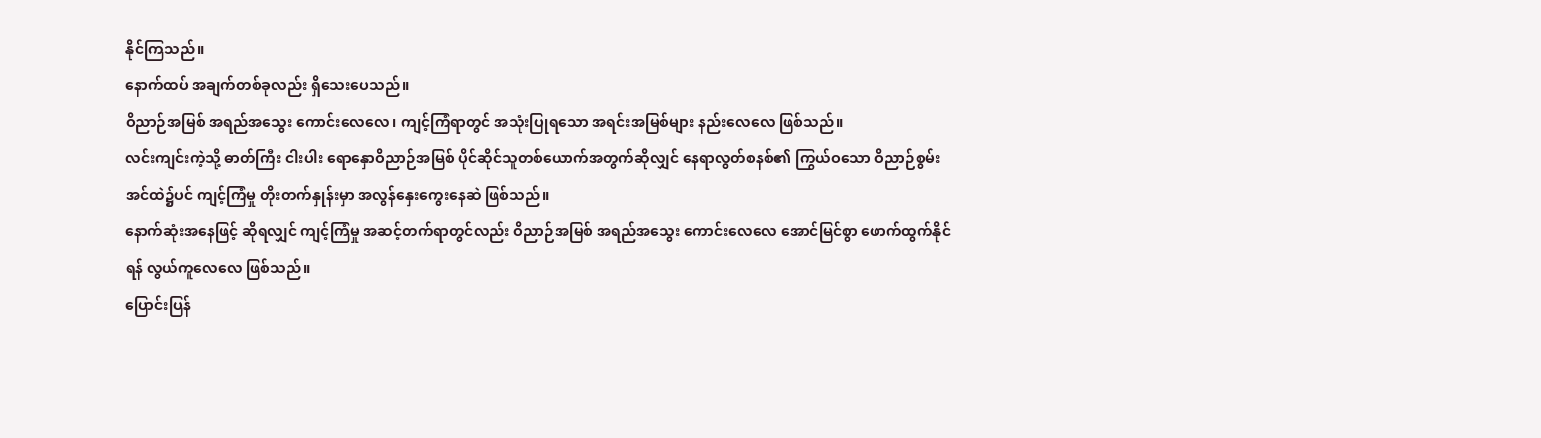နိုင်ကြသည်။
နောက်ထပ် အချက်တစ်ခုလည်း ရှိသေးပေသည်။
ဝိညာဉ်အမြစ် အရည်အသွေး ကောင်းလေလေ၊ ကျင့်ကြံရာတွင် အသုံးပြုရသော အရင်းအမြစ်များ နည်းလေလေ ဖြစ်သည်။
လင်းကျင်းကဲ့သို့ ဓာတ်ကြီး ငါးပါး ရောနှောဝိညာဉ်အမြစ် ပိုင်ဆိုင်သူတစ်ယောက်အတွက်ဆိုလျှင် နေရာလွတ်စနစ်၏ ကြွယ်ဝသော ဝိညာဉ်စွမ်းအင်ထဲ၌ပင် ကျင့်ကြံမှု တိုးတက်နှုန်းမှာ အလွန်နှေးကွေးနေဆဲ ဖြစ်သည်။
နောက်ဆုံးအနေဖြင့် ဆိုရလျှင် ကျင့်ကြံမှု အဆင့်တက်ရာတွင်လည်း ဝိညာဉ်အမြစ် အရည်အသွေး ကောင်းလေလေ အောင်မြင်စွာ ဖောက်ထွက်နိုင်ရန် လွယ်ကူလေလေ ဖြစ်သည်။
ပြောင်းပြန်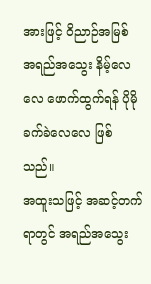အားဖြင့် ဝိညာဉ်အမြစ် အရည်အသွေး နိမ့်လေလေ ဖောက်ထွက်ရန် ပိုမိုခက်ခဲလေလေ ဖြစ်သည်။
အထူးသဖြင့် အဆင့်တက်ရာတွင် အရည်အသွေး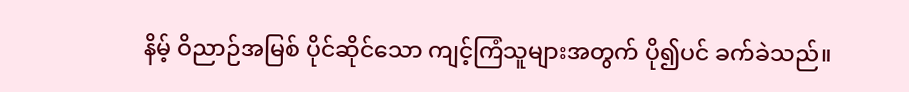နိမ့် ဝိညာဉ်အမြစ် ပိုင်ဆိုင်သော ကျင့်ကြံသူများအတွက် ပို၍ပင် ခက်ခဲသည်။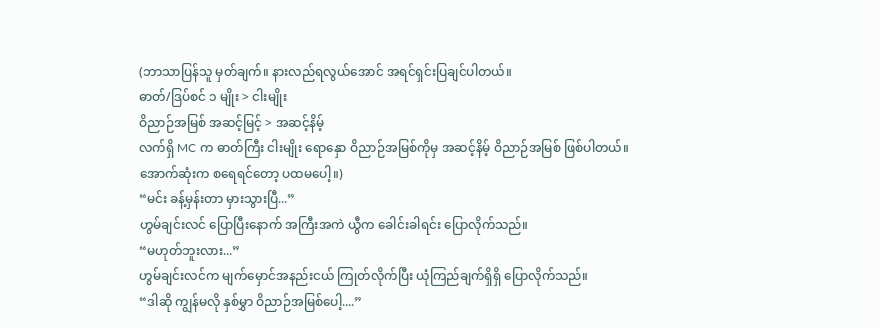(ဘာသာပြန်သူ မှတ်ချက်။ နားလည်ရလွယ်အောင် အရင်ရှင်းပြချင်ပါတယ်။
ဓာတ်/ဒြပ်စင် ၁ မျိုး > ငါးမျိုး
ဝိညာဉ်အမြစ် အဆင့်မြင့် > အဆင့်နိမ့်
လက်ရှိ MC က ဓာတ်ကြီး ငါးမျိုး ရောနှော ဝိညာဉ်အမြစ်ကိုမှ အဆင့်နိမ့် ဝိညာဉ်အမြစ် ဖြစ်ပါတယ်။
အောက်ဆုံးက စရေရင်တော့ ပထမပေါ့။)
“မင်း ခန့်မှန်းတာ မှားသွားပြီ...”
ဟွမ်ချင်းလင် ပြောပြီးနောက် အကြီးအကဲ ယွီက ခေါင်းခါရင်း ပြောလိုက်သည်။
“မဟုတ်ဘူးလား...”
ဟွမ်ချင်းလင်က မျက်မှောင်အနည်းငယ် ကြုတ်လိုက်ပြီး ယုံကြည်ချက်ရှိရှိ ပြောလိုက်သည်။
“ဒါဆို ကျွန်မလို နှစ်မွှာ ဝိညာဉ်အမြစ်ပေါ့....”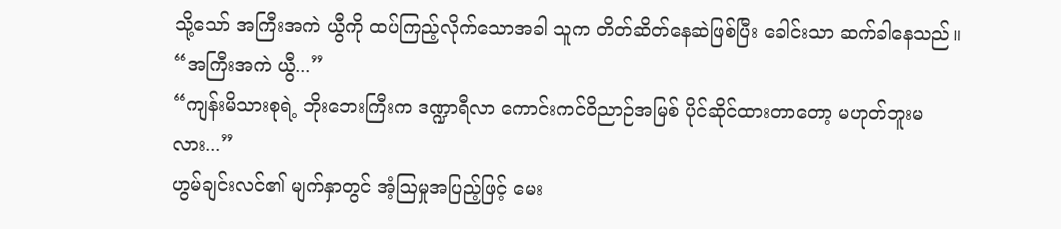သို့သော် အကြီးအကဲ ယွီကို ထပ်ကြည့်လိုက်သောအခါ သူက တိတ်ဆိတ်နေဆဲဖြစ်ပြီး ခေါင်းသာ ဆက်ခါနေသည်။
“အကြီးအကဲ ယွီ...”
“ကျန်းမိသားစုရဲ့ ဘိုးဘေးကြီးက ဒဏ္ဍာရီလာ ကောင်းကင်ဝိညာဉ်အမြစ် ပိုင်ဆိုင်ထားတာတော့ မဟုတ်ဘူးမလား...”
ဟွမ်ချင်းလင်၏ မျက်နှာတွင် အံ့ဩမှုအပြည့်ဖြင့် မေး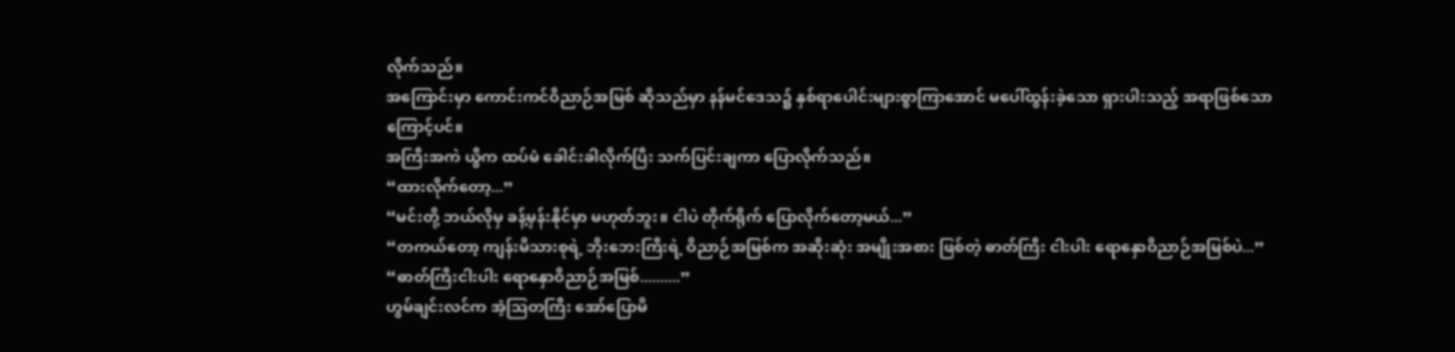လိုက်သည်။
အကြောင်းမှာ ကောင်းကင်ဝိညာဉ်အမြစ် ဆိုသည်မှာ နန်မင်ဒေသ၌ နှစ်ရာပေါင်းများစွာကြာအောင် မပေါ်ထွန်းခဲ့သော ရှားပါးသည့် အရာဖြစ်သောကြောင့်ပင်။
အကြီးအကဲ ယွီက ထပ်မံ ခေါင်းခါလိုက်ပြီး သက်ပြင်းချကာ ပြောလိုက်သည်။
“ထားလိုက်တော့...”
“မင်းတို့ ဘယ်လိုမှ ခန့်မှန်းနိုင်မှာ မဟုတ်ဘူး။ ငါပဲ တိုက်ရိုက် ပြောလိုက်တော့မယ်...”
“တကယ်တော့ ကျန်းမိသားစုရဲ့ ဘိုးဘေးကြီးရဲ့ ဝိညာဉ်အမြစ်က အဆိုးဆုံး အမျိုးအစား ဖြစ်တဲ့ ဓာတ်ကြီး ငါးပါး ရောနှောဝိညာဉ်အမြစ်ပဲ...”
“ဓာတ်ကြီးငါးပါး ရောနှောဝိညာဉ်အမြစ်..........”
ဟွမ်ချင်းလင်က အံ့ဩတကြီး အော်ပြောမိ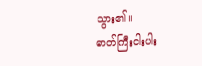သွား၏။
ဓာတ်ကြီးငါးပါး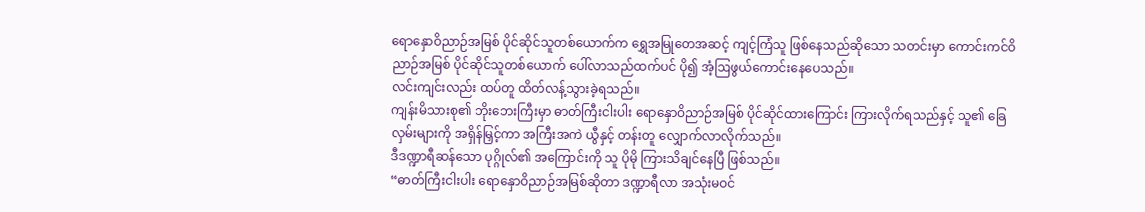ရောနှောဝိညာဉ်အမြစ် ပိုင်ဆိုင်သူတစ်ယောက်က ရွှေအမြုတေအဆင့် ကျင့်ကြံသူ ဖြစ်နေသည်ဆိုသော သတင်းမှာ ကောင်းကင်ဝိညာဉ်အမြစ် ပိုင်ဆိုင်သူတစ်ယောက် ပေါ်လာသည်ထက်ပင် ပို၍ အံ့ဩဖွယ်ကောင်းနေပေသည်။
လင်းကျင်းလည်း ထပ်တူ ထိတ်လန့်သွားခဲ့ရသည်။
ကျန်းမိသားစု၏ ဘိုးဘေးကြီးမှာ ဓာတ်ကြီးငါးပါး ရောနှောဝိညာဉ်အမြစ် ပိုင်ဆိုင်ထားကြောင်း ကြားလိုက်ရသည်နှင့် သူ၏ ခြေလှမ်းများကို အရှိန်မြှင့်ကာ အကြီးအကဲ ယွီနှင့် တန်းတူ လျှောက်လာလိုက်သည်။
ဒီဒဏ္ဍာရီဆန်သော ပုဂ္ဂိုလ်၏ အကြောင်းကို သူ ပိုမို ကြားသိချင်နေပြီ ဖြစ်သည်။
“ဓာတ်ကြီးငါးပါး ရောနှောဝိညာဉ်အမြစ်ဆိုတာ ဒဏ္ဍာရီလာ အသုံးမဝင်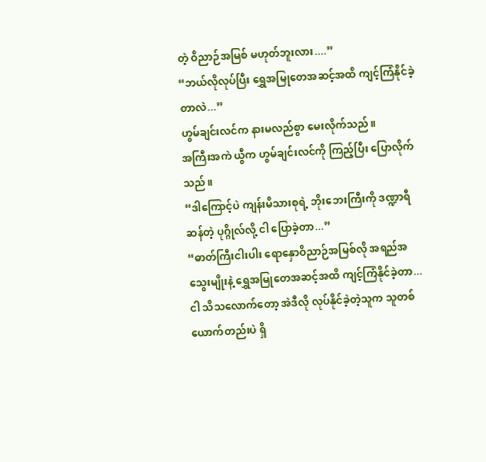တဲ့ ဝိညာဉ်အမြစ် မဟုတ်ဘူးလား....”
“ဘယ်လိုလုပ်ပြီး ရွှေအမြုတေအဆင့်အထိ ကျင့်ကြံနိုင်ခဲ့တာလဲ...”
ဟွမ်ချင်းလင်က နားမလည်စွာ မေးလိုက်သည်။
အကြီးအကဲ ယွီက ဟွမ်ချင်းလင်ကို ကြည့်ပြီး ပြောလိုက်သည်။
“ဒါကြောင့်ပဲ ကျန်းမိသားစုရဲ့ ဘိုးဘေးကြီးကို ဒဏ္ဍာရီဆန်တဲ့ ပုဂ္ဂိုလ်လို့ ငါ ပြောခဲ့တာ...”
“ဓာတ်ကြီးငါးပါး ရောနှောဝိညာဉ်အမြစ်လို အရည်အသွေးမျိုးနဲ့ ရွှေအမြုတေအဆင့်အထိ ကျင့်ကြံနိုင်ခဲ့တာ...
ငါ သိသလောက်တော့ အဲဒီလို လုပ်နိုင်ခဲ့တဲ့သူက သူတစ်ယောက်တည်းပဲ ရှိ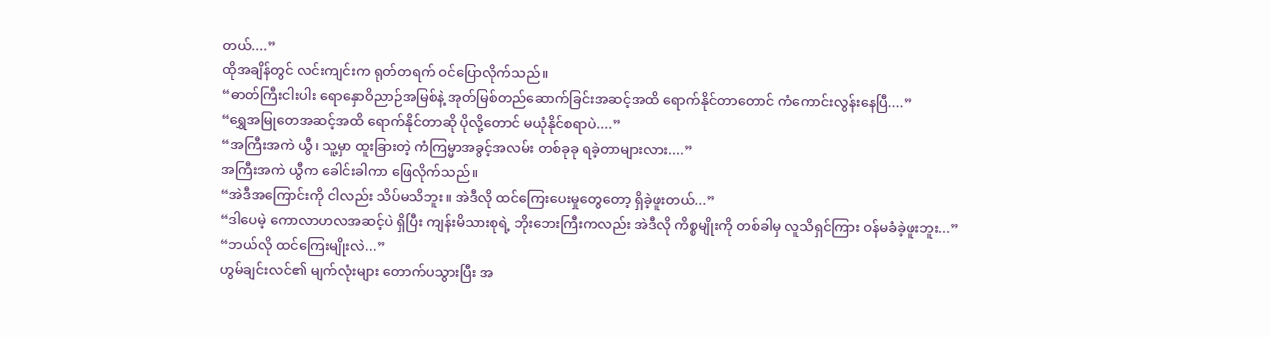တယ်....”
ထိုအချိန်တွင် လင်းကျင်းက ရုတ်တရက် ဝင်ပြောလိုက်သည်။
“ဓာတ်ကြီးငါးပါး ရောနှောဝိညာဉ်အမြစ်နဲ့ အုတ်မြစ်တည်ဆောက်ခြင်းအဆင့်အထိ ရောက်နိုင်တာတောင် ကံကောင်းလွန်းနေပြီ....”
“ရွှေအမြုတေအဆင့်အထိ ရောက်နိုင်တာဆို ပိုလို့တောင် မယုံနိုင်စရာပဲ....”
“အကြီးအကဲ ယွီ၊ သူ့မှာ ထူးခြားတဲ့ ကံကြမ္မာအခွင့်အလမ်း တစ်ခုခု ရခဲ့တာများလား....”
အကြီးအကဲ ယွီက ခေါင်းခါကာ ဖြေလိုက်သည်။
“အဲဒီအကြောင်းကို ငါလည်း သိပ်မသိဘူး။ အဲဒီလို ထင်ကြေးပေးမှုတွေတော့ ရှိခဲ့ဖူးတယ်...”
“ဒါပေမဲ့ ကောလာဟလအဆင့်ပဲ ရှိပြီး ကျန်းမိသားစုရဲ့ ဘိုးဘေးကြီးကလည်း အဲဒီလို ကိစ္စမျိုးကို တစ်ခါမှ လူသိရှင်ကြား ဝန်မခံခဲ့ဖူးဘူး...”
“ဘယ်လို ထင်ကြေးမျိုးလဲ...”
ဟွမ်ချင်းလင်၏ မျက်လုံးများ တောက်ပသွားပြီး အ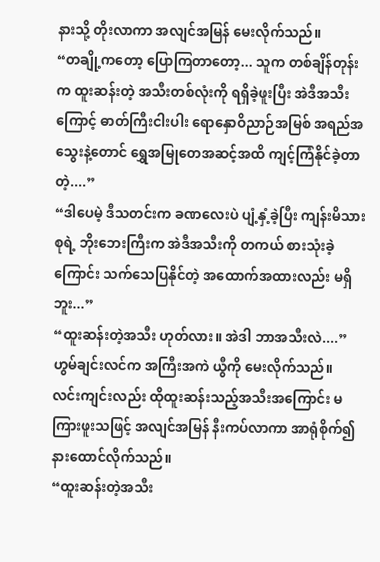နားသို့ တိုးလာကာ အလျင်အမြန် မေးလိုက်သည်။
“တချို့ကတော့ ပြောကြတာတော့... သူက တစ်ချိန်တုန်းက ထူးဆန်းတဲ့ အသီးတစ်လုံးကို ရရှိခဲ့ဖူးပြီး အဲဒီအသီးကြောင့် ဓာတ်ကြီးငါးပါး ရောနှောဝိညာဉ်အမြစ် အရည်အသွေးနဲ့တောင် ရွှေအမြုတေအဆင့်အထိ ကျင့်ကြံနိုင်ခဲ့တာတဲ့....”
“ဒါပေမဲ့ ဒီသတင်းက ခဏလေးပဲ ပျံ့နှံ့ခဲ့ပြီး ကျန်းမိသားစုရဲ့ ဘိုးဘေးကြီးက အဲဒီအသီးကို တကယ် စားသုံးခဲ့ကြောင်း သက်သေပြနိုင်တဲ့ အထောက်အထားလည်း မရှိဘူး...”
“ထူးဆန်းတဲ့အသီး ဟုတ်လား။ အဲဒါ ဘာအသီးလဲ....”
ဟွမ်ချင်းလင်က အကြီးအကဲ ယွီကို မေးလိုက်သည်။
လင်းကျင်းလည်း ထိုထူးဆန်းသည့်အသီးအကြောင်း မကြားဖူးသဖြင့် အလျင်အမြန် နီးကပ်လာကာ အာရုံစိုက်၍ နားထောင်လိုက်သည်။
“ထူးဆန်းတဲ့အသီး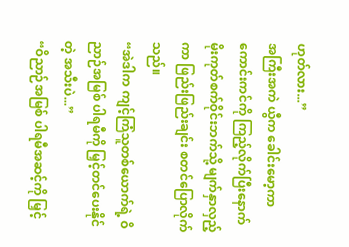ဟုတ်လား...”
အကြီးအကဲ ယွီက ခေါင်းမော့ကာ ကောင်းကင်ကို ကြည့်လိုက်ပြီးနောက် မိုးကုတ်စက်ဝိုင်းဘက်သို့ မျက်နှာလှည့်ကာ ဖြည်းဖြည်းချင်း စတင်ပြောလိုက်သည်။
“အဲဒါက ကျင့်ကြံသူတစ်ယောက်ရဲ့ ဝိညာဉ်အမြစ် ပါရမီကို မြှင့်တင်ပေးနိုင်တဲ့ အသီးပဲ...”
“ဝိညာဉ်အမြစ် ပါရမီအဆင့်ကို မြှင့်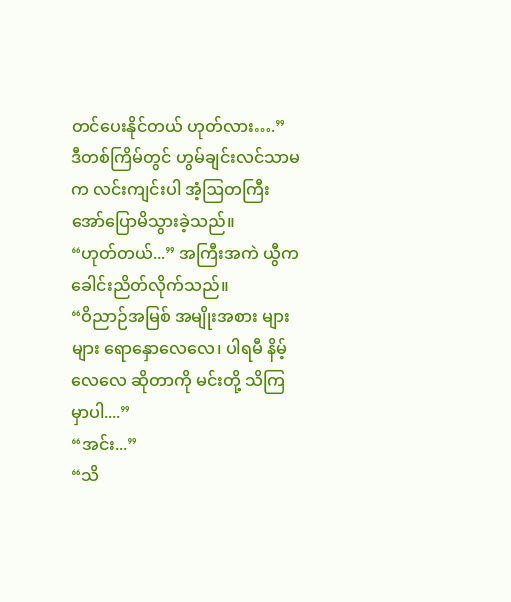တင်ပေးနိုင်တယ် ဟုတ်လား….”
ဒီတစ်ကြိမ်တွင် ဟွမ်ချင်းလင်သာမက လင်းကျင်းပါ အံ့ဩတကြီး အော်ပြောမိသွားခဲ့သည်။
“ဟုတ်တယ်...” အကြီးအကဲ ယွီက ခေါင်းညိတ်လိုက်သည်။
“ဝိညာဉ်အမြစ် အမျိုးအစား များများ ရောနှောလေလေ၊ ပါရမီ နိမ့်လေလေ ဆိုတာကို မင်းတို့ သိကြမှာပါ....”
“အင်း...”
“သိ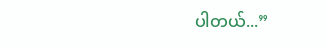ပါတယ်...”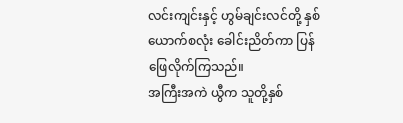လင်းကျင်းနှင့် ဟွမ်ချင်းလင်တို့ နှစ်ယောက်စလုံး ခေါင်းညိတ်ကာ ပြန်ဖြေလိုက်ကြသည်။
အကြီးအကဲ ယွီက သူတို့နှစ်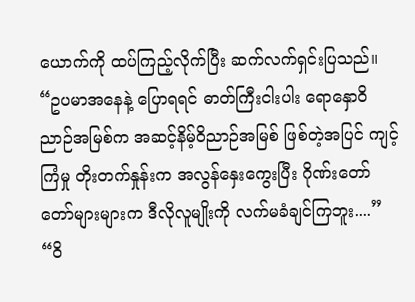ယောက်ကို ထပ်ကြည့်လိုက်ပြီး ဆက်လက်ရှင်းပြသည်။
“ဥပမာအနေနဲ့ ပြောရရင် ဓာတ်ကြီးငါးပါး ရောနှောဝိညာဉ်အမြစ်က အဆင့်နိမ့်ဝိညာဉ်အမြစ် ဖြစ်တဲ့အပြင် ကျင့်ကြံမှု တိုးတက်နှုန်းက အလွန်နှေးကွေးပြီး ဂိုဏ်းတော်တော်များများက ဒီလိုလူမျိုးကို လက်မခံချင်ကြဘူး....”
“ဝိ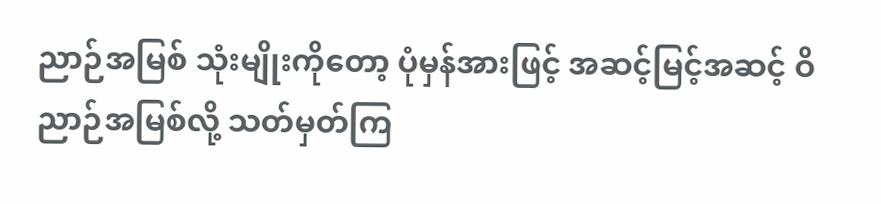ညာဉ်အမြစ် သုံးမျိုးကိုတော့ ပုံမှန်အားဖြင့် အဆင့်မြင့်အဆင့် ဝိညာဉ်အမြစ်လို့ သတ်မှတ်ကြ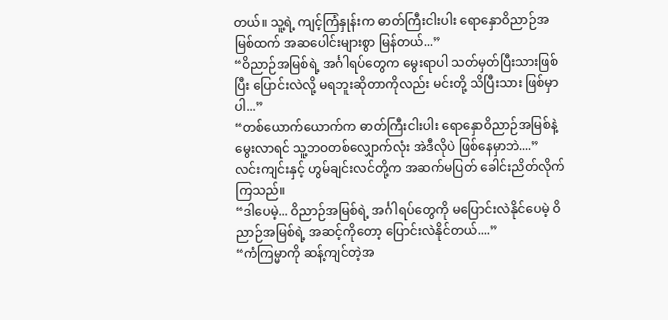တယ်။ သူ့ရဲ့ ကျင့်ကြံနှုန်းက ဓာတ်ကြီးငါးပါး ရောနှောဝိညာဉ်အမြစ်ထက် အဆပေါင်းများစွာ မြန်တယ်...”
“ဝိညာဉ်အမြစ်ရဲ့ အင်္ဂါရပ်တွေက မွေးရာပါ သတ်မှတ်ပြီးသားဖြစ်ပြီး ပြောင်းလဲလို့ မရဘူးဆိုတာကိုလည်း မင်းတို့ သိပြီးသား ဖြစ်မှာပါ...”
“တစ်ယောက်ယောက်က ဓာတ်ကြီးငါးပါး ရောနှောဝိညာဉ်အမြစ်နဲ့ မွေးလာရင် သူ့ဘဝတစ်လျှောက်လုံး အဲဒီလိုပဲ ဖြစ်နေမှာဘဲ....”
လင်းကျင်းနှင့် ဟွမ်ချင်းလင်တို့က အဆက်မပြတ် ခေါင်းညိတ်လိုက်ကြသည်။
“ဒါပေမဲ့... ဝိညာဉ်အမြစ်ရဲ့ အင်္ဂါရပ်တွေကို မပြောင်းလဲနိုင်ပေမဲ့ ဝိညာဉ်အမြစ်ရဲ့ အဆင့်ကိုတော့ ပြောင်းလဲနိုင်တယ်....”
“ကံကြမ္မာကို ဆန့်ကျင်တဲ့အ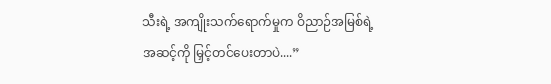သီးရဲ့ အကျိုးသက်ရောက်မှုက ဝိညာဉ်အမြစ်ရဲ့ အဆင့်ကို မြှင့်တင်ပေးတာပဲ....”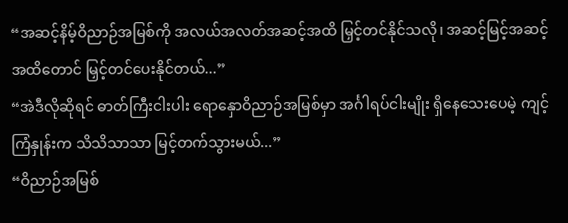“အဆင့်နိမ့်ဝိညာဉ်အမြစ်ကို အလယ်အလတ်အဆင့်အထိ မြှင့်တင်နိုင်သလို၊ အဆင့်မြင့်အဆင့်အထိတောင် မြှင့်တင်ပေးနိုင်တယ်...”
“အဲဒီလိုဆိုရင် ဓာတ်ကြီးငါးပါး ရောနှောဝိညာဉ်အမြစ်မှာ အင်္ဂါရပ်ငါးမျိုး ရှိနေသေးပေမဲ့ ကျင့်ကြံနှုန်းက သိသိသာသာ မြင့်တက်သွားမယ်...”
“ဝိညာဉ်အမြစ်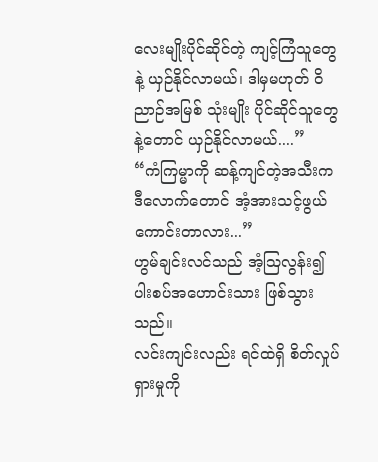လေးမျိုးပိုင်ဆိုင်တဲ့ ကျင့်ကြံသူတွေနဲ့ ယှဉ်နိုင်လာမယ်၊ ဒါမှမဟုတ် ဝိညာဉ်အမြစ် သုံးမျိုး ပိုင်ဆိုင်သူတွေနဲ့တောင် ယှဉ်နိုင်လာမယ်....”
“ကံကြမ္မာကို ဆန့်ကျင်တဲ့အသီးက ဒီလောက်တောင် အံ့အားသင့်ဖွယ်ကောင်းတာလား...”
ဟွမ်ချင်းလင်သည် အံ့ဩလွန်း၍ ပါးစပ်အဟောင်းသား ဖြစ်သွားသည်။
လင်းကျင်းလည်း ရင်ထဲရှိ စိတ်လှုပ်ရှားမှုကို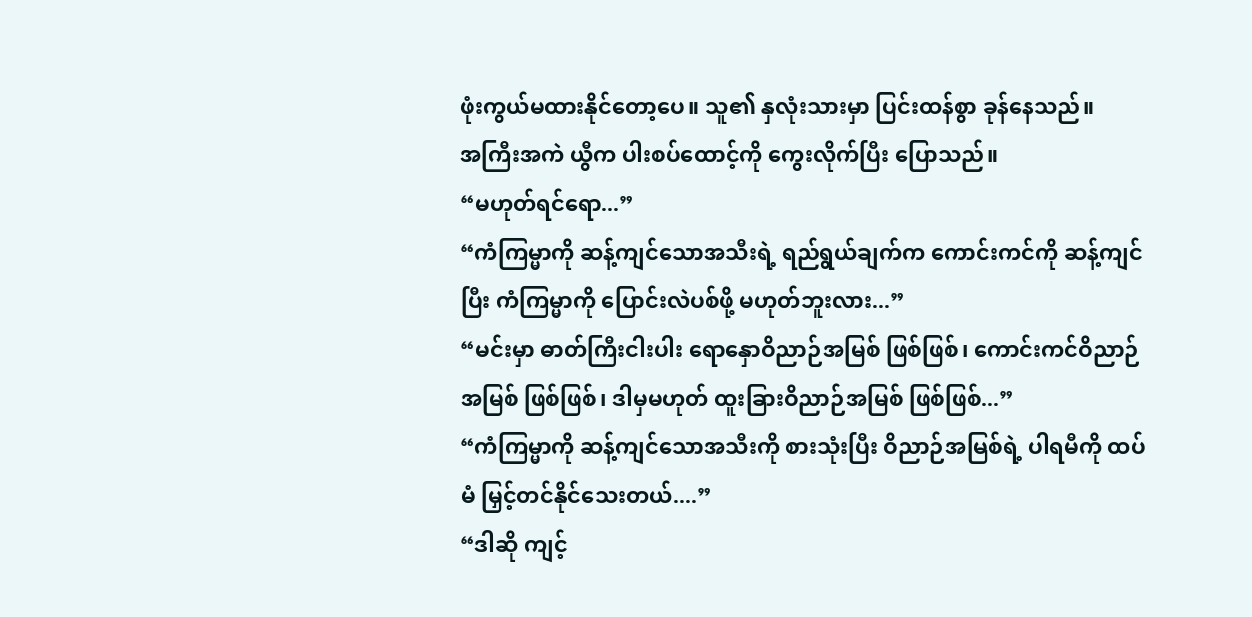ဖုံးကွယ်မထားနိုင်တော့ပေ။ သူ၏ နှလုံးသားမှာ ပြင်းထန်စွာ ခုန်နေသည်။
အကြီးအကဲ ယွီက ပါးစပ်ထောင့်ကို ကွေးလိုက်ပြီး ပြောသည်။
“မဟုတ်ရင်ရော...”
“ကံကြမ္မာကို ဆန့်ကျင်သောအသီးရဲ့ ရည်ရွယ်ချက်က ကောင်းကင်ကို ဆန့်ကျင်ပြီး ကံကြမ္မာကို ပြောင်းလဲပစ်ဖို့ မဟုတ်ဘူးလား...”
“မင်းမှာ ဓာတ်ကြီးငါးပါး ရောနှောဝိညာဉ်အမြစ် ဖြစ်ဖြစ်၊ ကောင်းကင်ဝိညာဉ်အမြစ် ဖြစ်ဖြစ်၊ ဒါမှမဟုတ် ထူးခြားဝိညာဉ်အမြစ် ဖြစ်ဖြစ်...”
“ကံကြမ္မာကို ဆန့်ကျင်သောအသီးကို စားသုံးပြီး ဝိညာဉ်အမြစ်ရဲ့ ပါရမီကို ထပ်မံ မြှင့်တင်နိုင်သေးတယ်....”
“ဒါဆို ကျင့်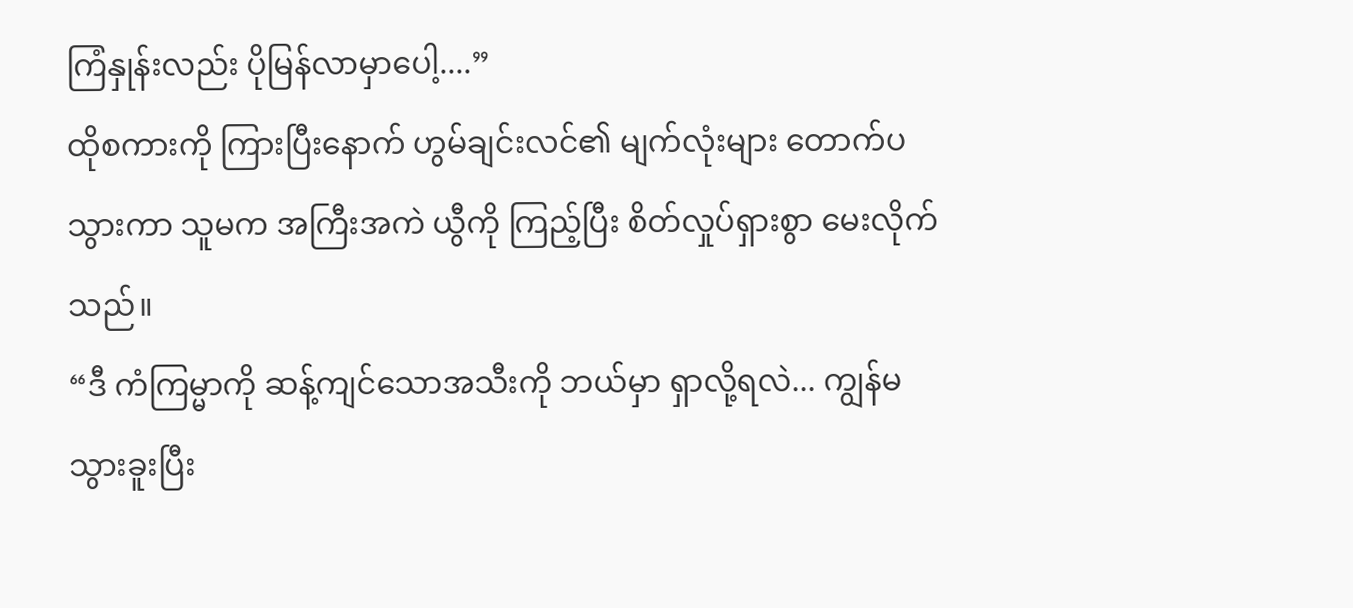ကြံနှုန်းလည်း ပိုမြန်လာမှာပေါ့....”
ထိုစကားကို ကြားပြီးနောက် ဟွမ်ချင်းလင်၏ မျက်လုံးများ တောက်ပသွားကာ သူမက အကြီးအကဲ ယွီကို ကြည့်ပြီး စိတ်လှုပ်ရှားစွာ မေးလိုက်သည်။
“ဒီ ကံကြမ္မာကို ဆန့်ကျင်သောအသီးကို ဘယ်မှာ ရှာလို့ရလဲ... ကျွန်မ သွားခူးပြီး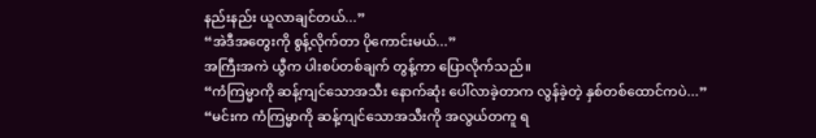နည်းနည်း ယူလာချင်တယ်...”
“အဲဒီအတွေးကို စွန့်လိုက်တာ ပိုကောင်းမယ်...”
အကြီးအကဲ ယွီက ပါးစပ်တစ်ချက် တွန့်ကာ ပြောလိုက်သည်။
“ကံကြမ္မာကို ဆန့်ကျင်သောအသီး နောက်ဆုံး ပေါ်လာခဲ့တာက လွန်ခဲ့တဲ့ နှစ်တစ်ထောင်ကပဲ...”
“မင်းက ကံကြမ္မာကို ဆန့်ကျင်သောအသီးကို အလွယ်တကူ ရ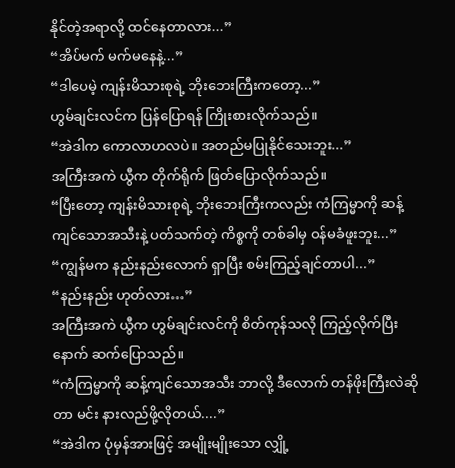နိုင်တဲ့အရာလို့ ထင်နေတာလား...”
“အိပ်မက် မက်မနေနဲ့...”
“ဒါပေမဲ့ ကျန်းမိသားစုရဲ့ ဘိုးဘေးကြီးကတော့...”
ဟွမ်ချင်းလင်က ပြန်ပြောရန် ကြိုးစားလိုက်သည်။
“အဲဒါက ကောလာဟလပဲ။ အတည်မပြုနိုင်သေးဘူး...”
အကြီးအကဲ ယွီက တိုက်ရိုက် ဖြတ်ပြောလိုက်သည်။
“ပြီးတော့ ကျန်းမိသားစုရဲ့ ဘိုးဘေးကြီးကလည်း ကံကြမ္မာကို ဆန့်ကျင်သောအသီးနဲ့ ပတ်သက်တဲ့ ကိစ္စကို တစ်ခါမှ ဝန်မခံဖူးဘူး...”
“ကျွန်မက နည်းနည်းလောက် ရှာပြီး စမ်းကြည့်ချင်တာပါ...”
“နည်းနည်း ဟုတ်လား…”
အကြီးအကဲ ယွီက ဟွမ်ချင်းလင်ကို စိတ်ကုန်သလို ကြည့်လိုက်ပြီးနောက် ဆက်ပြောသည်။
“ကံကြမ္မာကို ဆန့်ကျင်သောအသီး ဘာလို့ ဒီလောက် တန်ဖိုးကြီးလဲဆိုတာ မင်း နားလည်ဖို့လိုတယ်....”
“အဲဒါက ပုံမှန်အားဖြင့် အမျိုးမျိုးသော လျှို့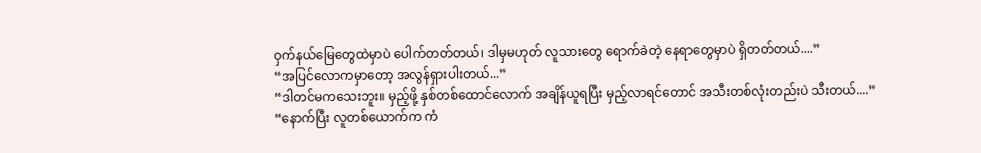ဝှက်နယ်မြေတွေထဲမှာပဲ ပေါက်တတ်တယ်၊ ဒါမှမဟုတ် လူသားတွေ ရောက်ခဲတဲ့ နေရာတွေမှာပဲ ရှိတတ်တယ်....”
“အပြင်လောကမှာတော့ အလွန်ရှားပါးတယ်...”
“ဒါတင်မကသေးဘူး။ မှည့်ဖို့ နှစ်တစ်ထောင်လောက် အချိန်ယူရပြီး မှည့်လာရင်တောင် အသီးတစ်လုံးတည်းပဲ သီးတယ်....”
“နောက်ပြီး လူတစ်ယောက်က ကံ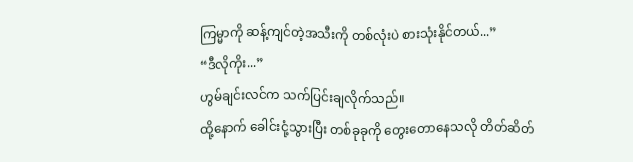ကြမ္မာကို ဆန့်ကျင်တဲ့အသီးကို တစ်လုံးပဲ စားသုံးနိုင်တယ်...”
“ဒီလိုကိုး...”
ဟွမ်ချင်းလင်က သက်ပြင်းချလိုက်သည်။
ထို့နောက် ခေါင်းငုံ့သွားပြီး တစ်ခုခုကို တွေးတောနေသလို တိတ်ဆိတ်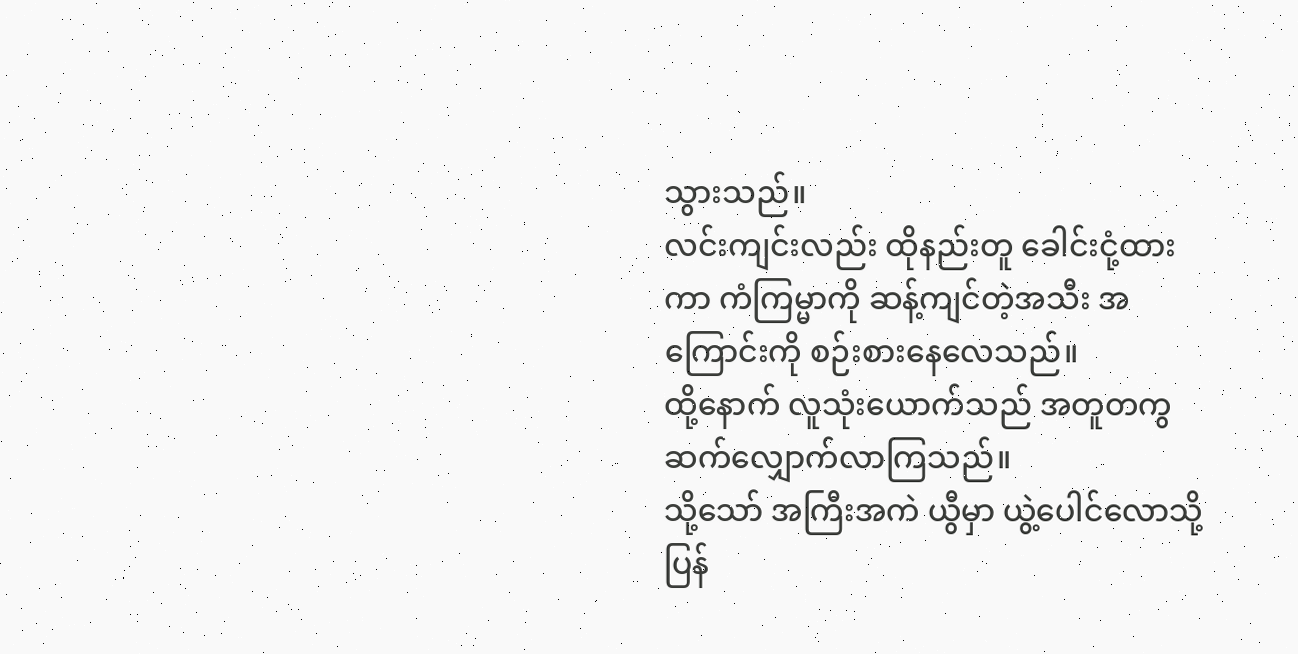သွားသည်။
လင်းကျင်းလည်း ထိုနည်းတူ ခေါင်းငုံ့ထားကာ ကံကြမ္မာကို ဆန့်ကျင်တဲ့အသီး အကြောင်းကို စဉ်းစားနေလေသည်။
ထို့နောက် လူသုံးယောက်သည် အတူတကွ ဆက်လျှောက်လာကြသည်။
သို့သော် အကြီးအကဲ ယွီမှာ ယွဲ့ပေါင်လောသို့ ပြန်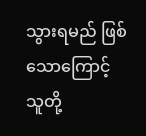သွားရမည် ဖြစ်သောကြောင့် သူတို့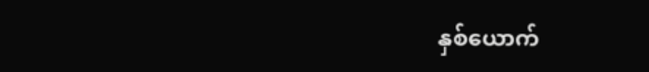နှစ်ယောက်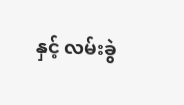နှင့် လမ်းခွဲ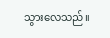သွားလေသည်။